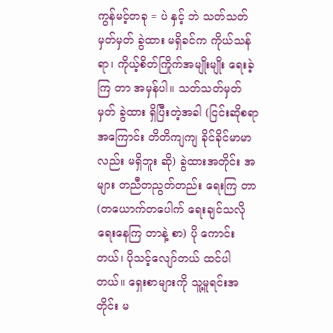ကွန်မင့်တခု = ပဲ နှင့် ဘဲ သတ်သတ်မှတ်မှတ် ခွဲထား မရှိခင်က ကိုယ်သန်ရာ၊ ကိုယ့်စိတ်ကြိုက်အမျိုးမျိုး ရေးခဲ့ကြ တာ အမှန်ပါ။ သတ်သတ်မှတ်မှတ် ခွဲထား ရှိပြီးတဲ့အခါ (ငြင်းဆိုစရာအကြောင်း တိတိကျကျ ခိုင်ခိုင်မာမာလည်း မရှိဘူး ဆို) ခွဲထားအတိုင်း အများ တညီတညွတ်တည်း ရေးကြ တာ (တယောက်တပေါက် ရေးချင်သလို ရေးနေကြ တာနဲ့ စာ) ပို ကောင်းတယ်၊ ပိုသင့်လျော်တယ် ထင်ပါတယ်။ ရှေးစာများကို သူ့မူရင်းအတိုင်း မ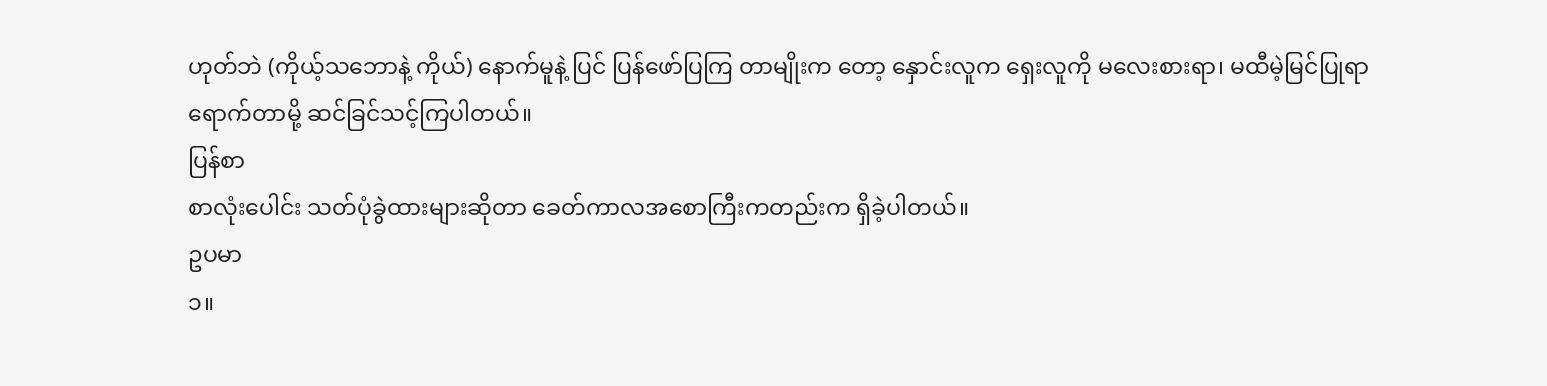ဟုတ်ဘဲ (ကိုယ့်သဘောနဲ့ ကိုယ်) နောက်မူနဲ့ ပြင် ပြန်ဖော်ပြကြ တာမျိုးက တော့ နှောင်းလူက ရှေးလူကို မလေးစားရာ၊ မထီမဲ့မြင်ပြုရာ ရောက်တာမို့ ဆင်ခြင်သင့်ကြပါတယ်။
ပြန်စာ
စာလုံးပေါင်း သတ်ပုံခွဲထားများဆိုတာ ခေတ်ကာလအစောကြီးကတည်းက ရှိခဲ့ပါတယ်။
ဥပမာ
၁။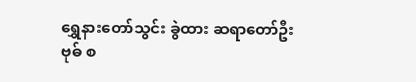ရွှေနားတော်သွင်း ခွဲထား ဆရာတော်ဦးဗုဓ် စ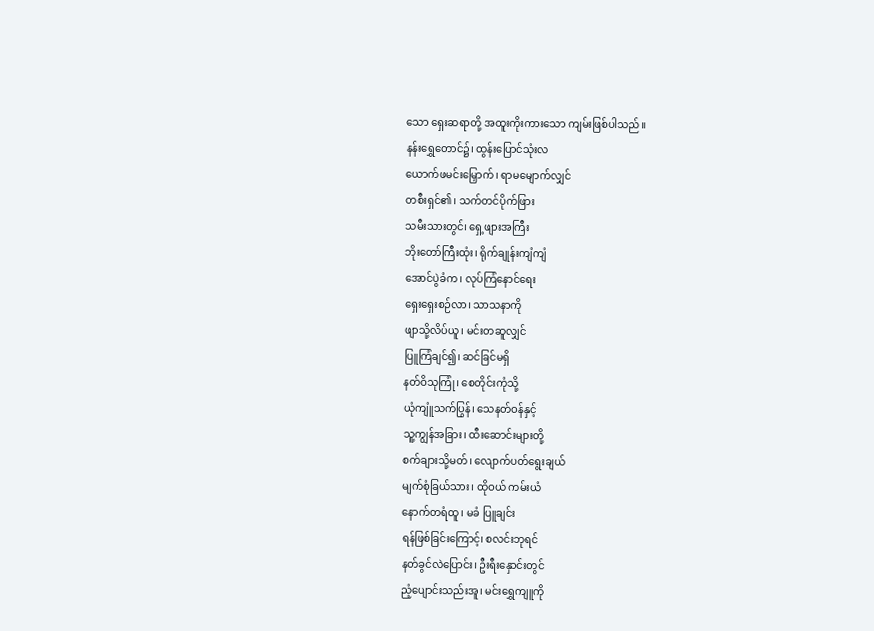သော ရှေးဆရာတို့ အထူးကိုးကားသော ကျမ်းဖြစ်ပါသည်။
နန်းရွှေတောင်၌၊ ထွန်းပြောင်သုံးလ
ယောက်ဖမင်းမြှောက်၊ ရာမမျောက်လျှင်
တစီးရှင်၏၊ သက်တင်ပိုက်ဖြား
သမီးသားတွင်၊ ရှေ့ဖျားအကြီး
ဘိုးတော်ကြီးထုံး၊ ရိုက်ချုန်းကျံကျံ
အောင်ပွဲခံက၊ လုပ်ကြံနောင်ရေး
ရှေးရှေးစဉ်လာ၊ သာသနာကို
ဖျာသို့လိပ်ယူ၊ မင်းတဆူလျှင်
ပြူကြံချင်၍၊ ဆင်ခြင်မရှိ
နတ်ဝိသုကြုံ၊ စေတိုင်းကုံသို့
ယုံကျူံသက်ပြွန်၊ သေနတ်ဝန်နှင့်
သူ့ကျွန်အခြား၊ ထီးဆောင်းများတို့
စက်ချားသို့မတ်၊ လျောက်ပတ်ရွေးချယ်
မျက်စုံခြယ်သား၊ ထိုဝယ် ကမ်းယံ
နောက်တရံထူ၊ မခံ ပြူချင်း
ရန်ဖြစ်ခြင်းကြောင့်၊ စလင်းဘုရင်
နတ်ခွင်လဲပြောင်း၊ ဦးရီးနှောင်းတွင်
ညံ့ပျောင်းသည်းအူ၊ မင်းရွှေကျူကို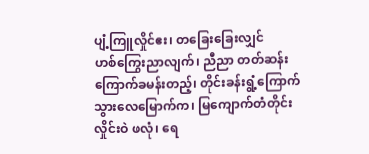ပျံ့ကြူလှိုင်ဧး၊ တခြေးခြေးလျှင်
ဟစ်ကြွေးညာလျက်၊ ညီညာ တတ်ဆန်း
ကြောက်ခမန်းတည့်၊ တိုင်းခန်းရွံ့ကြောက်
သွားလေမြောက်က၊ မြကျောက်တံတိုင်း
လှိုင်းဝဲ ဖလုံ၊ ရေ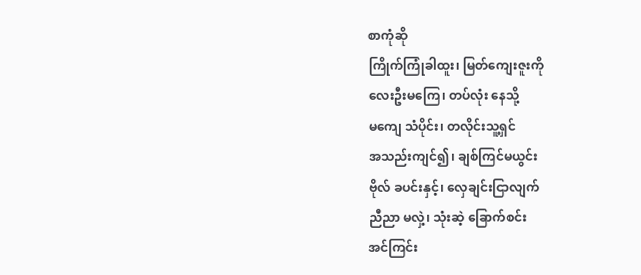စာကုံဆို
ကြိုက်ကြုံခါထူး၊ မြတ်ကျေးဇူးကို
လေးဦးမကြေ၊ တပ်လုံး နေသို့
မကျေ သံပိုင်း၊ တလိုင်းသူ့ရှင်
အသည်းကျင်၍၊ ချစ်ကြင်မယွင်း
ဗိုလ် ခပင်းနှင့်၊ လှေချင်းငြာလျက်
ညီညာ မလှဲ့၊ သုံးဆဲ့ ခြောက်စင်း
အင်ကြင်း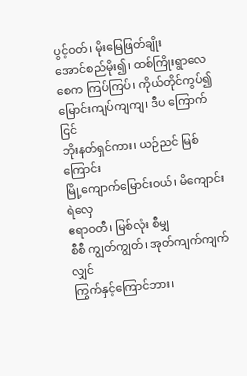ပွင့်ဝတ်၊ မိုးမြေဖြတ်ချိုး
အောင်စည်မိုး၍၊ ထစ်ကြိုးရွာလေ
စေက ကြပ်ကြပ်၊ ကိုယ်တိုင်ကွပ်၍
မြောင်းကျပ်ကျကျ၊ ဒီပ ကြောက်ငြင်
ဘိုးနတ်ရှင်ကား၊ ယဉ်ညင် မြစ်ကြောင်း
မြို့ကျောက်မြောင်းဝယ်၊ မိကျောင်းရဲလှေ
ဧရာဝတီ၊ မြစ်လုံး စီမျှ
စီစီ ကျွတ်ကျွတ်၊ အုတ်ကျက်ကျက်လျှင်
ကြွက်နှင့်ကြောင်ဘား၊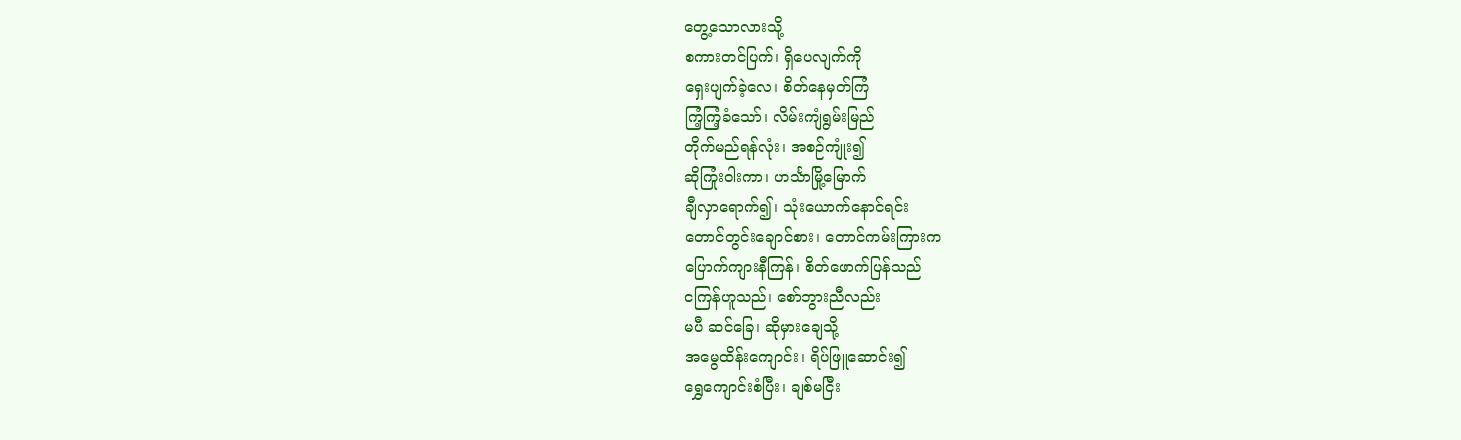တွေ့သောလားသို့
စကားတင်ပြက်၊ ရှိပေလျက်ကို
ရှေးပျက်ခဲ့လေ၊ စိတ်နေမှတ်ကြံ
ကြံ့ကြံ့ခံသော်၊ လိမ်းကျံရွမ်းမြည်
တိုက်မည်ရန်လုံး၊ အစဉ်ကျုံး၍
ဆိုကြုံးဝါးကာ၊ ဟင်္သာမြို့မြောက်
ချီလှာရောက်၍၊ သုံးယောက်နောင်ရင်း
တောင်တွင်းချောင်စား၊ တောင်ကမ်းကြားက
ပြောက်ကျားနီကြန်၊ စိတ်ဖောက်ပြန်သည်
ငကြန်ဟူသည်၊ စော်ဘွားညီလည်း
မပီ ဆင်ခြေ၊ ဆိုမှားချေသို့
အမွေထိန်းကျောင်း၊ ရိပ်ဖြူဆောင်း၍
ရွှေကျောင်းစံပြီး၊ ချစ်မငြီး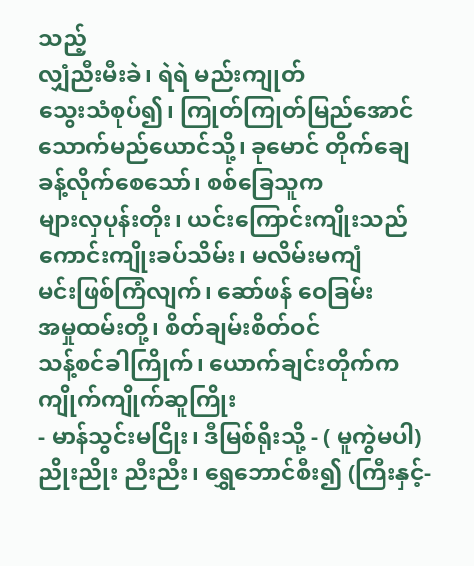သည့်
လျှံညီးမီးခဲ၊ ရဲရဲ မည်းကျုတ်
သွေးသံစုပ်၍၊ ကြုတ်ကြုတ်မြည်အောင်
သောက်မည်ယောင်သို့၊ ခုမောင် တိုက်ချေ
ခန့်လိုက်စေသော်၊ စစ်ခြေသူက
များလှပုန်းတိုး၊ ယင်းကြောင်းကျိုးသည်
ကောင်းကျိုးခပ်သိမ်း၊ မလိမ်းမကျံ
မင်းဖြစ်ကြံလျက်၊ ဆော်ဖန် ဝေခြမ်း
အမှုထမ်းတို့၊ စိတ်ချမ်းစိတ်ဝင်
သန့်စင်ခါကြိုက်၊ ယောက်ချင်းတိုက်က
ကျိုက်ကျိုက်ဆူကြိုး
- မာန်သွင်းမငြိုး၊ ဒီမြစ်ရိုးသို့ - ( မူကွဲမပါ)
ညိုးညိုး ညီးညီး၊ ရွှေဘောင်စီး၍ (ကြီးနှင့်-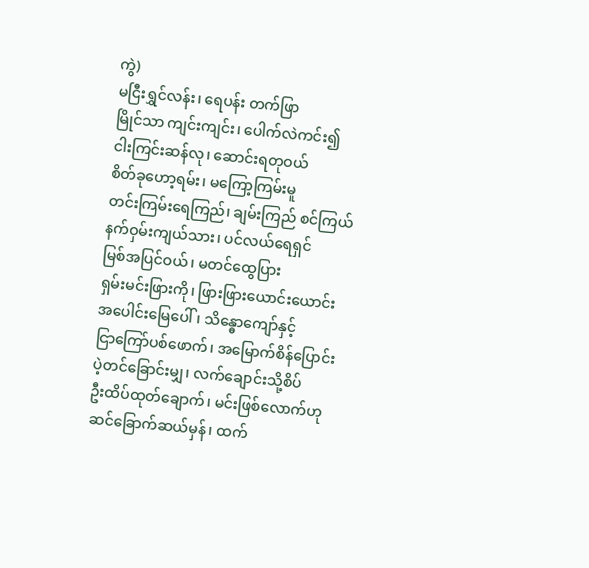ကွဲ)
မငြီးရွှင်လန်း၊ ရေပန်း တက်ဖြာ
မြိုင်သာ ကျင်းကျင်း၊ ပေါက်လဲကင်း၍
ငါးကြင်းဆန်လု၊ ဆောင်းရတုဝယ်
စိတ်ခုဟော့ရမ်း၊ မကြော့ကြမ်းမူ
တင်းကြမ်းရေကြည်၊ ချမ်းကြည် စင်ကြယ်
နက်ဝှမ်းကျယ်သား၊ ပင်လယ်ရေရှင်
မြစ်အပြင်ဝယ်၊ မတင်ထွေပြား
ရှမ်းမင်းဖြားကို၊ ဖြားဖြားယောင်းယောင်း
အပေါင်းမြေပေါ်၊ သိန္ဓောကျော်နှင့်
ငြာကြော်ပစ်ဖောက်၊ အမြောက်စိန်ပြောင်း
ပဲ့တင်ခြောင်းမျှ၊ လက်ချောင်းသို့စိပ်
ဦးထိပ်ထုတ်ချောက်၊ မင်းဖြစ်လောက်ဟု
ဆင်ခြောက်ဆယ်မှန်၊ ထက်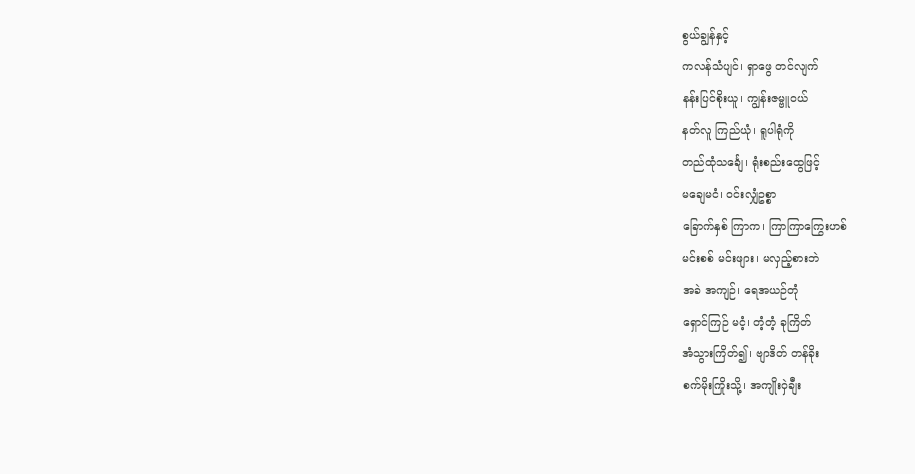စွယ်ချွန်နှင့်
ကလန်သံပျင်၊ ရှာဖွေ တင်လျက်
နန်းပြင်စိုးယူ၊ ကျွန်းဇမ္ဗူဝယ်
နတ်လူ ကြည်ယုံ၊ ရူပါရုံကို
တည်ထုံသင်္ချေ၊ ရုံးစည်းထွေဖြင့်
မချေမငံ၊ ဝင်းလျှံဥစ္စာ
ခြောက်နှစ် ကြာက၊ ကြာကြာကြွေးဟစ်
မင်းစစ် မင်းဖျား၊ မလှည့်စားဘဲ
အခဲ အကျဉ်၊ ရေအယဉ်တုံ
ရှောင်ကြဉ် မငံ့၊ တံ့တံ့ ခုကြိတ်
အံသွားကြိတ်၍၊ ဗျာဒိတ် တန်ခိုး
စက်မိုးကြိုးသို့၊ အကျိုးဝှဲချီး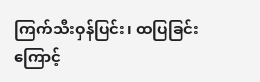ကြက်သီးဝှန်ပြင်း၊ ထပြခြင်းကြောင့်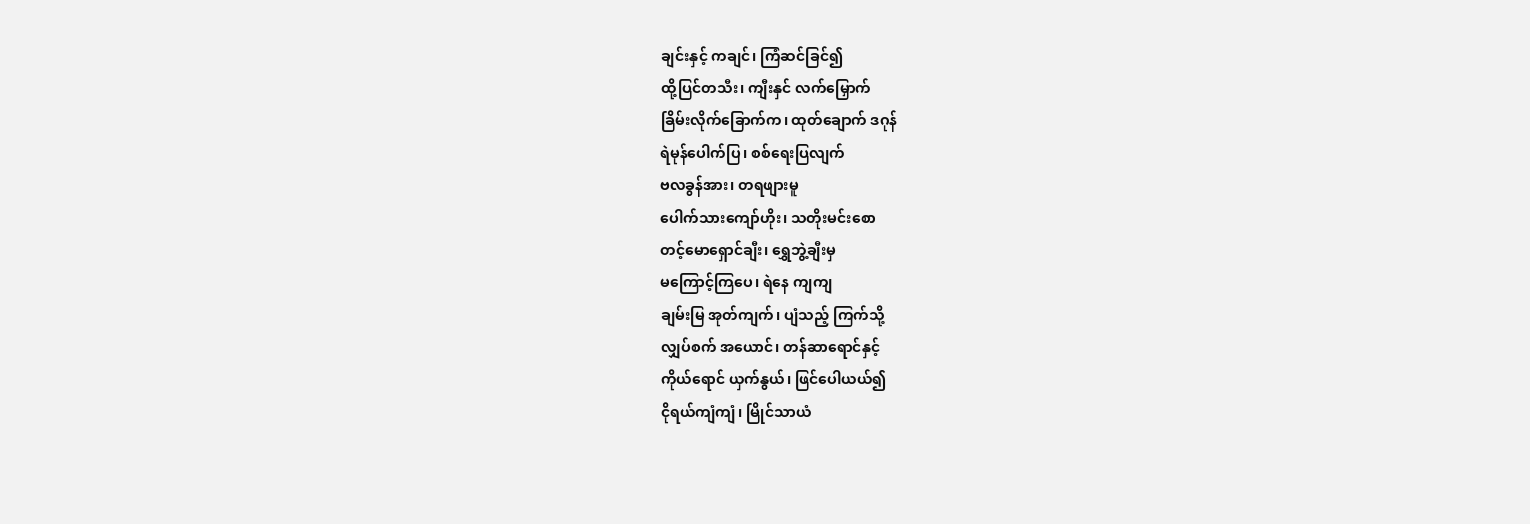ချင်းနှင့် ကချင်၊ ကြံဆင်ခြင်၍
ထို့ပြင်တသီး၊ ကျီးနှင် လက်မြှောက်
ခြိမ်းလိုက်ခြောက်က၊ ထုတ်ချောက် ဒဂုန်
ရဲမုန်ပေါက်ပြ၊ စစ်ရေးပြလျက်
ဗလခွန်အား၊ တရဖျားမူ
ပေါက်သားကျော်ဟိုး၊ သတိုးမင်းစော
တင့်မောရှောင်ချီး၊ ရွှေဘွဲ့ချီးမှ
မကြောင့်ကြပေ၊ ရဲနေ ကျကျ
ချမ်းမြ အုတ်ကျက်၊ ပျံသည့် ကြက်သို့
လျှပ်စက် အယောင်၊ တန်ဆာရောင်နှင့်
ကိုယ်ရောင် ယှက်နွယ်၊ ဖြင်ပေါယယ်၍
ငိုရယ်ကျံကျံ၊ မြိုင်သာယံ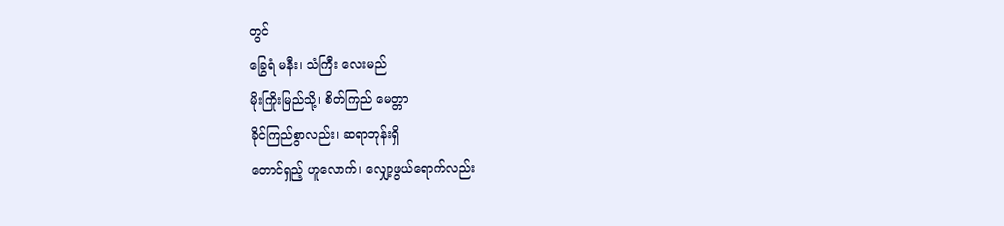တွင်
ခြွေရံ မနီး၊ သံကြီး လေးမည်
မိုးကြိုးမြည်သို့၊ စိတ်ကြည် မေတ္တာ
ခိုင်ကြည်စွာလည်း၊ ဆရာဘုန်းရှိ
တောင်ရှည့် ဟူလောက်၊ လျှော့ဖွယ်ရောက်လည်း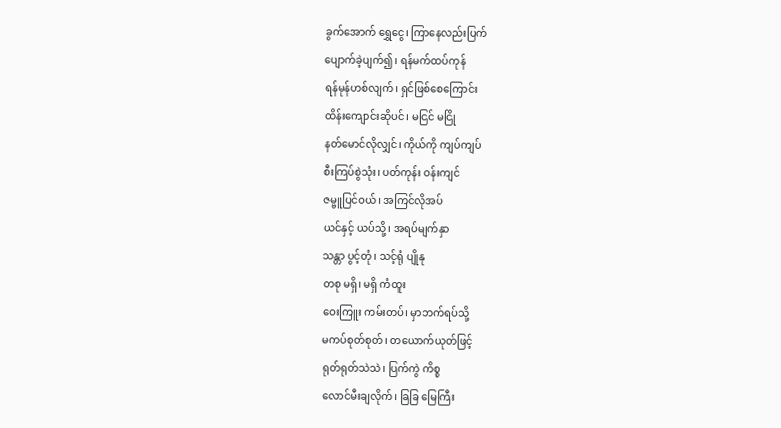ခွက်အောက် ရွှေငွေ၊ ကြာနေလည်းပြက်
ပျောက်ခဲ့ပျက်၍၊ ရန်မက်ထပ်ကုန်
ရန်မုန်ဟစ်လျက်၊ ရှင်ဖြစ်စေကြောင်း
ထိန်းကျောင်းဆိုပင်၊ မငြင် မငြို
နတ်မောင်လိုလျှင်၊ ကိုယ်ကို ကျပ်ကျပ်
စီးကြပ်စွဲသုံး၊ ပတ်ကုန်း ဝန်းကျင်
ဇမ္ဗူပြင်ဝယ်၊ အကြင်လိုအပ်
ယင်နှင့် ယပ်သို့၊ အရပ်မျက်နှာ
သန္တာ ပွင့်တုံ၊ သင့်ရုံ ပျိုနု
တစု မရှိ၊ မရှိ ကံထူး
ဝေးကြူး ကမ်းတပ်၊ မှာဘက်ရပ်သို့
မကပ်စုတ်စုတ်၊ တယောက်ယုတ်ဖြင့်
ရုတ်ရုတ်သဲသဲ၊ ပြက်ကွဲ ကိစ္စ
လောင်မီးချလိုက်၊ ခြခြ မြေကြီး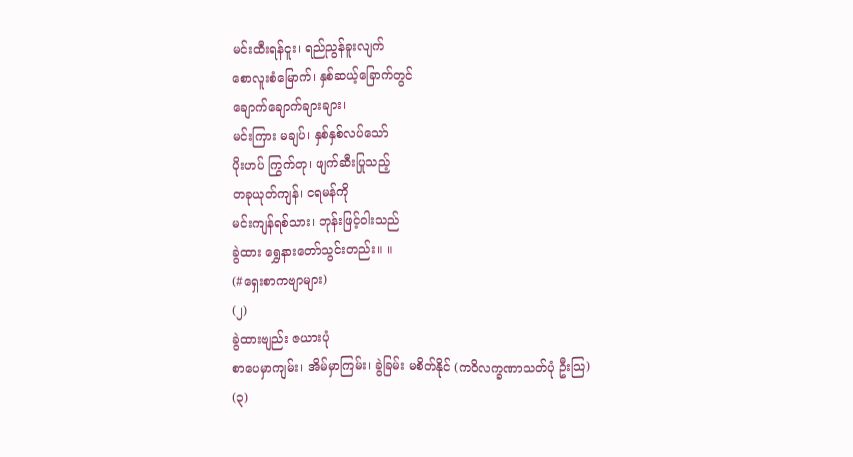မင်းထီးရန်ငူး၊ ရည်ညွန်ခူးလျက်
စောလူးစံမြောက်၊ နှစ်ဆယ့်ခြောက်တွင်
ချောက်ချောက်ချားချား၊
မင်းကြား မချပ်၊ နှစ်နှစ်လပ်သော်
ပိုးဟပ် ကြွက်တု၊ ဖျက်ဆီးပြုသည့်
တခုယုတ်ကျန်၊ ငရမန်ကို
မင်းကျန်ရစ်သား၊ ဘုန်းဖြင့်ဝါးသည်
ခွဲထား ရွှေနားတော်သွင်းတည်း။ ။
(#ရှေးစာကဗျာများ)
(၂)
ခွဲထားဗျည်း ဇယားပုံ
စာပေမှာကျမ်း၊ အိမ်မှာကြမ်း၊ ခွဲခြမ်း မစိတ်နိုင် (ကဝိလက္ခဏာသတ်ပုံ ဦးသြ)
(၃)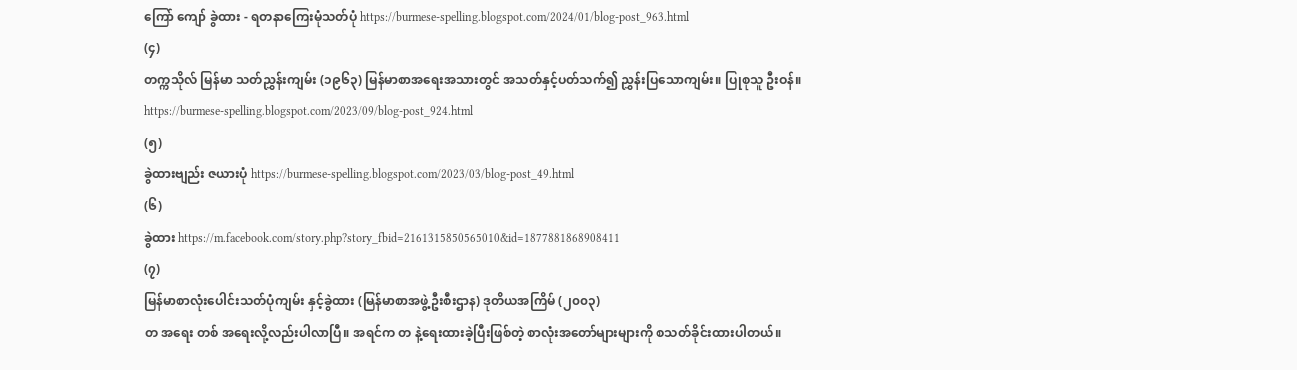ကြော် ကျော် ခွဲထား - ရတနာကြေးမုံသတ်ပုံ https://burmese-spelling.blogspot.com/2024/01/blog-post_963.html
(၄)
တက္ကသိုလ် မြန်မာ သတ်ညွှန်းကျမ်း (၁၉၆၃) မြန်မာစာအရေးအသားတွင် အသတ်နှင့်ပတ်သက်၍ ညွှန်းပြသောကျမ်း။ ပြုစုသူ ဦးဝန်။
https://burmese-spelling.blogspot.com/2023/09/blog-post_924.html
(၅)
ခွဲထားဗျည်း ဇယားပုံ https://burmese-spelling.blogspot.com/2023/03/blog-post_49.html
(၆)
ခွဲထား https://m.facebook.com/story.php?story_fbid=2161315850565010&id=1877881868908411
(၇)
မြန်မာစာလုံးပေါင်းသတ်ပုံကျမ်း နှင့်ခွဲထား (မြန်မာစာအဖွဲ့ဦးစီးဌာန) ဒုတိယအကြိမ် (၂၀၀၃)
တ အရေး တစ် အရေးလို့လည်းပါလာပြီ။ အရင်က တ နဲ့ရေးထားခဲ့ပြီးဖြစ်တဲ့ စာလုံးအတော်များများကို စသတ်ခိုင်းထားပါတယ်။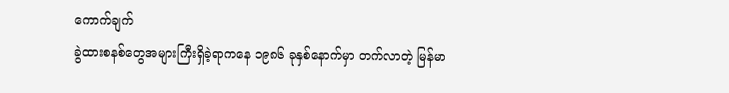ကောက်ချက်
ခွဲထားစနစ်တွေအများကြီးရှိခဲ့ရာကနေ ၁၉၈၆ ခုနှစ်နောက်မှာ တက်လာတဲ့ မြန်မာ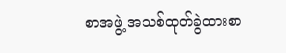စာအဖွဲ့ အသစ်ထုတ်ခွဲထားစာ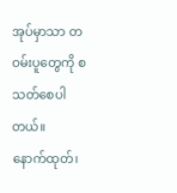အုပ်မှာသာ တဝမ်းပူတွေကို စသတ်စေပါတယ်။
နောက်ထုတ်၊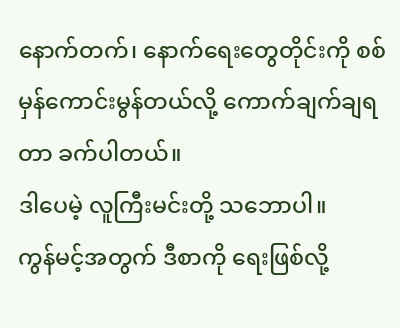နောက်တက်၊ နောက်ရေးတွေတိုင်းကို စစ်မှန်ကောင်းမွန်တယ်လို့ ကောက်ချက်ချရတာ ခက်ပါတယ်။
ဒါပေမဲ့ လူကြီးမင်းတို့ သဘောပါ။
ကွန်မင့်အတွက် ဒီစာကို ရေးဖြစ်လို့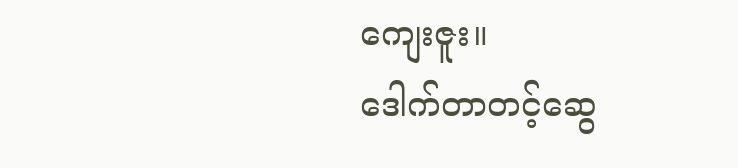ကျေးဇူး။
ဒေါက်တာတင့်ဆွေ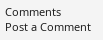Comments
Post a Comment